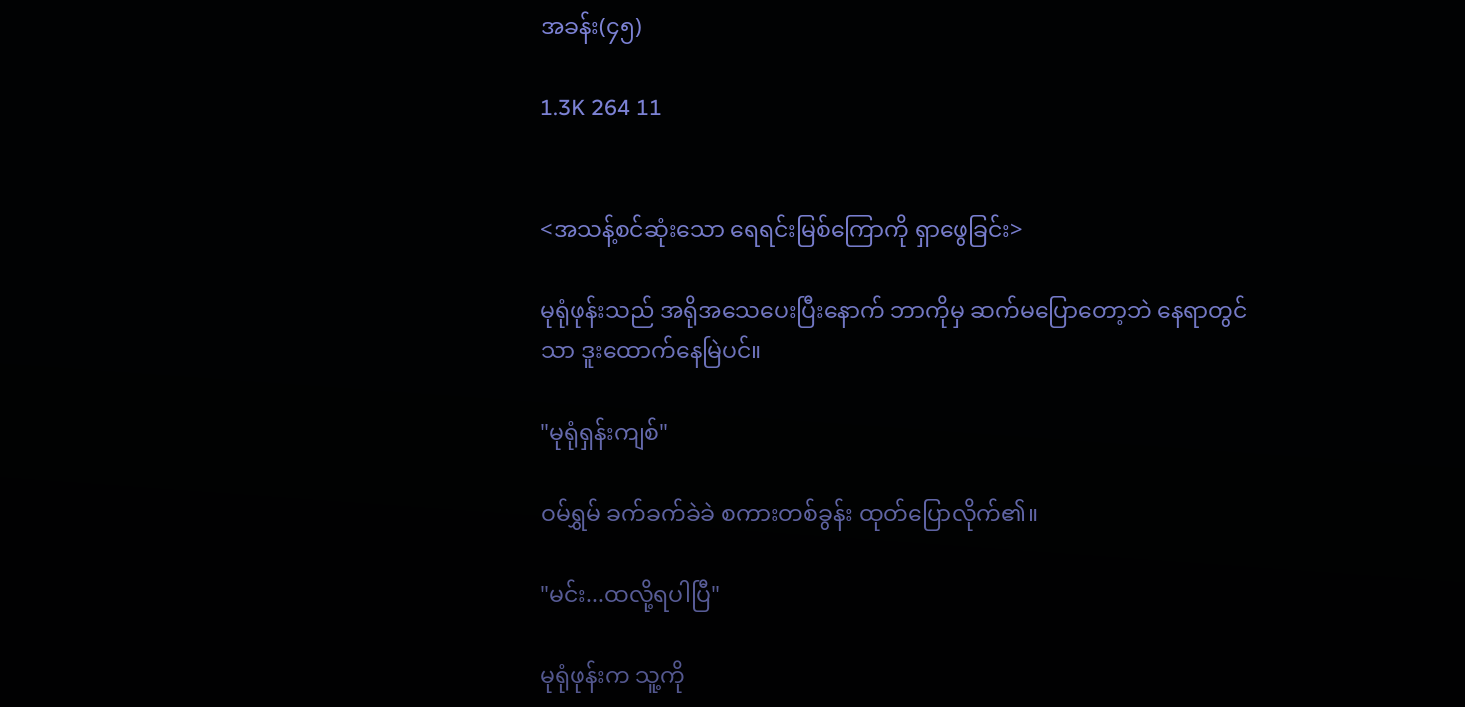အခန်း(၄၅)

1.3K 264 11


<အသန့်စင်ဆုံးသော ရေရင်းမြစ်ကြောကို ရှာဖွေခြင်း>

မုရုံဖုန်းသည် အရိုအသေပေးပြီးနောက် ဘာကိုမှ ဆက်မပြောတော့ဘဲ နေရာတွင်သာ ဒူးထောက်နေမြဲပင်။

"မုရုံရှန်းကျစ်"

ဝမ်ရွှမ် ခက်ခက်ခဲခဲ စကားတစ်ခွန်း ထုတ်ပြောလိုက်၏။

"မင်း...ထလို့ရပါပြီ"

မုရုံဖုန်းက သူ့ကို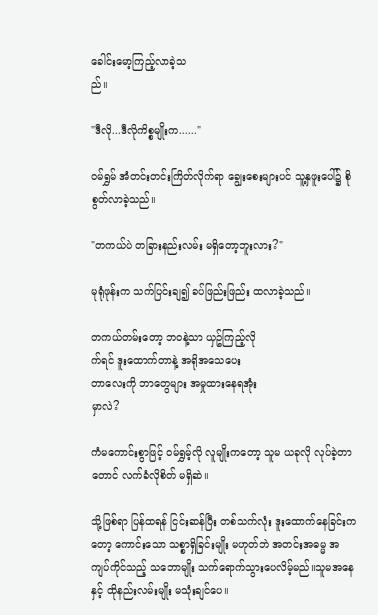ခေါင်းမော့ကြည့်လာခဲ့သ
ည်။

"ဒီလို...ဒီလိုကိစ္စမျိုးက......"

ဝမ်ရွှမ် အံတင်းတင်းကြိတ်လိုက်ရာ ချွေးစေးများပင် သူ့နှဖူးပေါ်၌ စိုစွတ်လာခဲ့သည်။

"တကယ်ပဲ တခြားနည်းလမ်း မရှိတော့ဘူးလား?"

မုရုံဖုန်းက သက်ပြင်းချ၍ ခပ်ဖြည်းဖြည်း ထလာခဲ့သည်။

တကယ်တမ်းတော့ ဘဝနဲ့သာ ယှဥ်ကြည့်လို
က်ရင် ဒူးထောက်တာနဲ့ အရိုအသေပေး
တာလေးကို ဘာတွေများ အမှုထားနေရအုံး
မှာလဲ?

ကံမကောင်းစွာဖြင့် ဝမ်ရွှမ့်လို လူမျိုးကတော့ သူမ ယခုလို လုပ်ခဲ့တာတောင် လက်ခံလိုစိတ် မရှိဆဲ။

သို့ဖြစ်ရာ ပြန်ထရန် ငြင်းဆန်ပြီး တစ်သက်လုံး ဒူးထောက်နေခြင်းကတော့ ကောင်းသော သစ္စာရှိခြင်းမျိုး မဟုတ်ဘဲ အတင်းအဓမ္မ အ
ကျပ်ကိုင်သည့် သဘောမျိုး သက်ရောက်သွားပေလိမ့်မည်။သူမအနေနှင့် ထိုနည်းလမ်းမျိုး မသုံးချင်ပေ။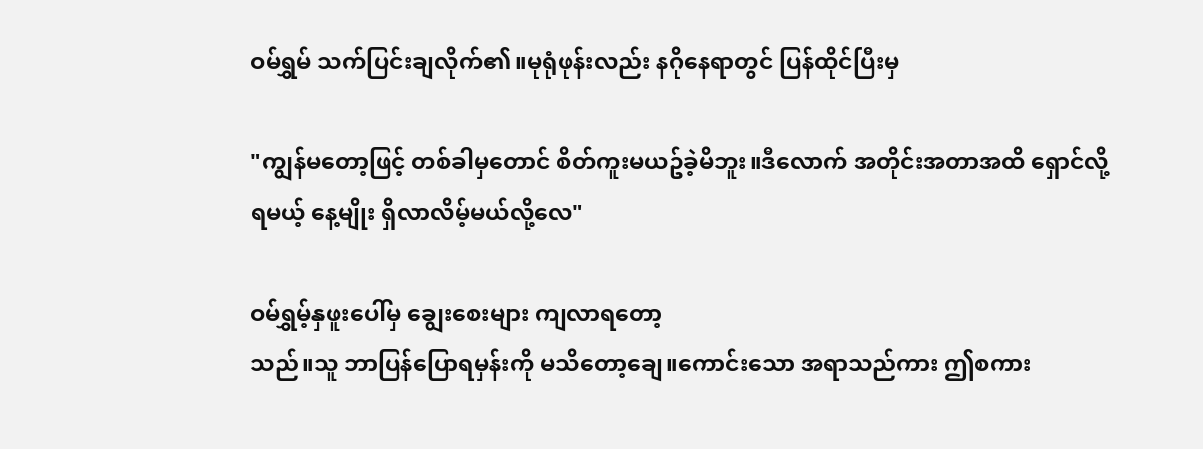ဝမ်ရွှမ် သက်ပြင်းချလိုက်၏။မုရုံဖုန်းလည်း နဂိုနေရာတွင် ပြန်ထိုင်ပြီးမှ

"ကျွန်မတော့ဖြင့် တစ်ခါမှတောင် စိတ်ကူးမယဥ်ခဲ့မိဘူး။ဒီလောက် အတိုင်းအတာအထိ ရှောင်လို့ရမယ့် နေ့မျိုး ရှိလာလိမ့်မယ်လို့လေ"

ဝမ်ရွှမ့်နှဖူးပေါ်မှ ချွေးစေးများ ကျလာရတော့
သည်။သူ ဘာပြန်ပြောရမှန်းကို မသိတော့ချေ။ကောင်းသော အရာသည်ကား ဤစကား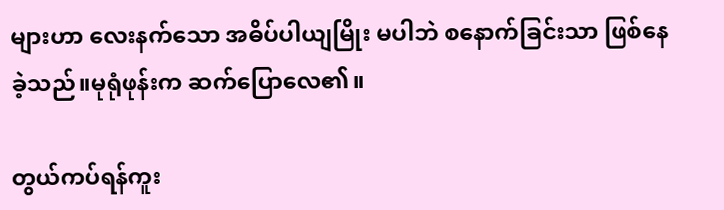များဟာ လေးနက်သော အဓိပ်ပါယျမြိုး မပါဘဲ စနောက်ခြင်းသာ ဖြစ်နေခဲ့သည်။မုရုံဖုန်းက ဆက်ပြောလေ၏။

တွယ်ကပ်ရန်ကူး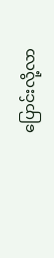ပြောင်းလို့လာ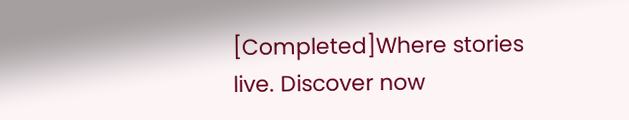[Completed]Where stories live. Discover now